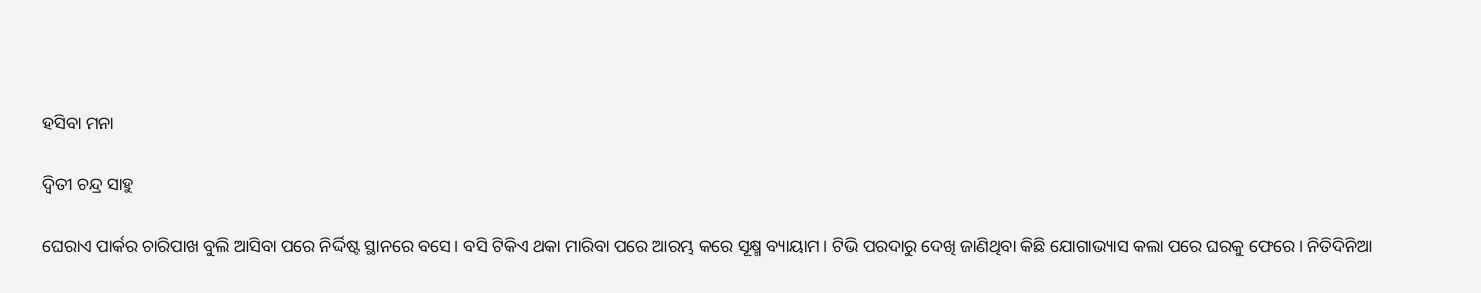ହସିବା ମନା

ଦ୍ୱିତୀ ଚନ୍ଦ୍ର ସାହୁ

ଘେରାଏ ପାର୍କର ଚାରିପାଖ ବୁଲି ଆସିବା ପରେ ନିର୍ଦ୍ଦିଷ୍ଟ ସ୍ଥାନରେ ବସେ। ବସି ଟିକିଏ ଥକା ମାରିବା ପରେ ଆରମ୍ଭ କରେ ସୂକ୍ଷ୍ମ ବ୍ୟାୟାମ। ଟିଭି ପରଦାରୁ ଦେଖି ଜାଣିଥିବା କିଛି ଯୋଗାଭ୍ୟାସ କଲା ପରେ ଘରକୁ ଫେରେ। ନିତିଦିନିଆ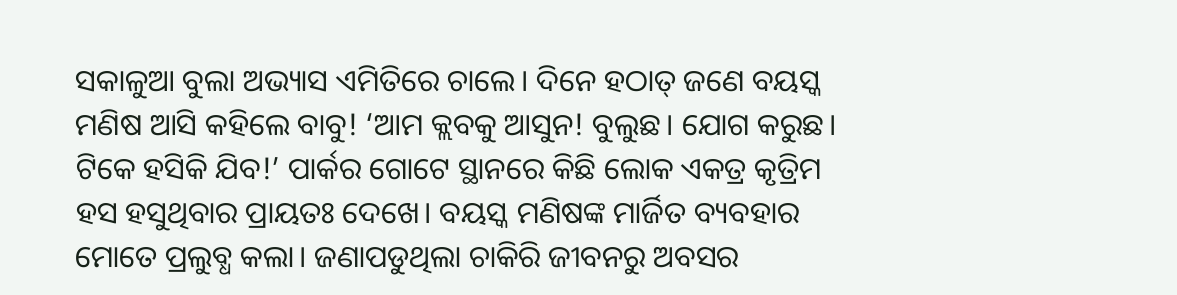ସକାଳୁଆ ବୁଲା ଅଭ୍ୟାସ ଏମିତିରେ ଚାଲେ। ଦିନେ ହଠାତ୍‌ ଜଣେ ବୟସ୍କ ମଣିଷ ଆସି କହିଲେ ବାବୁ! ‘ଆମ କ୍ଲବକୁ ଆସୁନ! ବୁଲୁଛ। ଯୋଗ କରୁଛ। ଟିକେ ହସିକି ଯିବ!’ ପାର୍କର ଗୋଟେ ସ୍ଥାନରେ କିଛି ଲୋକ ଏକତ୍ର କୃତ୍ରିମ ହସ ହସୁଥିବାର ପ୍ରାୟତଃ ଦେଖେ। ବୟସ୍କ ମଣିଷଙ୍କ ମାର୍ଜିତ ବ୍ୟବହାର ମୋତେ ପ୍ରଲୁବ୍ଧ କଲା। ଜଣାପଡୁଥିଲା ଚାକିରି ଜୀବନରୁ ଅବସର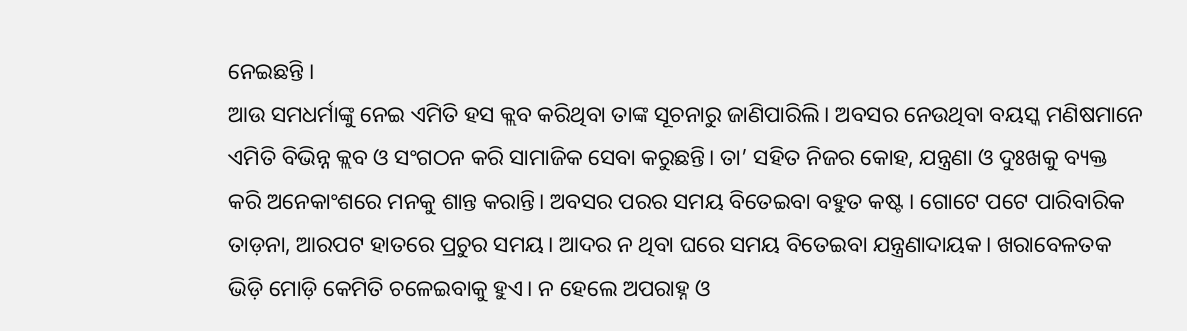ନେଇଛନ୍ତି ।
ଆଉ ସମଧର୍ମାଙ୍କୁ ନେଇ ଏମିତି ହସ କ୍ଲବ କରିଥିବା ତାଙ୍କ ସୂଚନାରୁ ଜାଣିପାରିଲି। ଅବସର ନେଉଥିବା ବୟସ୍କ ମଣିଷମାନେ ଏମିତି ବିଭିନ୍ନ କ୍ଲବ ଓ ସଂଗଠନ କରି ସାମାଜିକ ସେବା କରୁଛନ୍ତି। ତା’ ସହିତ ନିଜର କୋହ, ଯନ୍ତ୍ରଣା ଓ ଦୁଃଖକୁ ବ୍ୟକ୍ତ କରି ଅନେକାଂଶରେ ମନକୁ ଶାନ୍ତ କରାନ୍ତି। ଅବସର ପରର ସମୟ ବିତେଇବା ବହୁତ କଷ୍ଟ । ଗୋଟେ ପଟେ ପାରିବାରିକ ତାଡ଼ନା, ଆରପଟ ହାତରେ ପ୍ରଚୁର ସମୟ। ଆଦର ନ ଥିବା ଘରେ ସମୟ ବିତେଇବା ଯନ୍ତ୍ରଣାଦାୟକ। ଖରାବେଳତକ ଭିଡ଼ି ମୋଡ଼ି କେମିତି ଚଳେଇବାକୁ ହୁଏ। ନ ହେଲେ ଅପରାହ୍ନ ଓ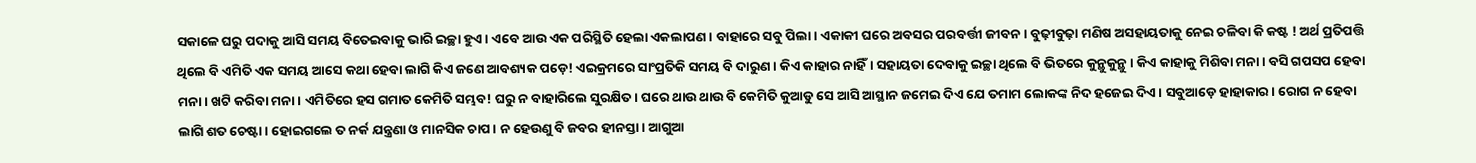ସକାଳେ ଘରୁ ପଦାକୁ ଆସି ସମୟ ବିତେଇବାକୁ ଭାରି ଇଚ୍ଛା ହୁଏ। ଏବେ ଆଉ ଏକ ପରିସ୍ଥିତି ହେଲା ଏକଲାପଣ। ବାହାରେ ସବୁ ପିଲା। ଏକାକୀ ଘରେ ଅବସର ପରବର୍ତ୍ତୀ ଜୀବନ। ବୁଢ଼ୀବୁଢ଼ା ମଣିଷ ଅସହାୟତାକୁ ନେଇ ଚଳିବା କି କଷ୍ଟ ! ଅର୍ଥ ପ୍ରତିପତ୍ତି ଥିଲେ ବି ଏମିତି ଏକ ସମୟ ଆସେ କଥା ହେବା ଲାଗି କିଏ ଜଣେ ଆବଶ୍ୟକ ପଡ଼େ! ଏଇକ୍ରମରେ ସାଂପ୍ରତିକି ସମୟ ବି ଦାରୁଣ। କିଏ କାହାର ନାହିଁ। ସହାୟତା ଦେବାକୁ ଇଚ୍ଛା ଥିଲେ ବି ଭିତରେ କୁନ୍ଥୁକୁନ୍ଥୁ। କିଏ କାହାକୁ ମିଶିବା ମନା। ବସି ଗପସପ ହେବା ମନା। ଖଟି କରିବା ମନା। ଏମିତିରେ ହସ ଗମାତ କେମିତି ସମ୍ଭବ! ଘରୁ ନ ବାହାରିଲେ ସୁରକ୍ଷିତ। ଘରେ ଥାଉ ଥାଉ ବି କେମିତି କୁଆଡୁ ସେ ଆସି ଆସ୍ଥାନ ଜମେଇ ଦିଏ ଯେ ତମାମ ଲୋକଙ୍କ ନିଦ ହଜେଇ ଦିଏ। ସବୁଆଡ଼େ ହାହାକାର। ରୋଗ ନ ହେବା ଲାଗି ଶତ ଚେଷ୍ଟା। ହୋଇଗଲେ ତ ନର୍କ ଯନ୍ତ୍ରଣା ଓ ମାନସିକ ଚାପ। ନ ହେଉଣୁ ବି ଜବର ହୀନସ୍ତା। ଆଗୁଆ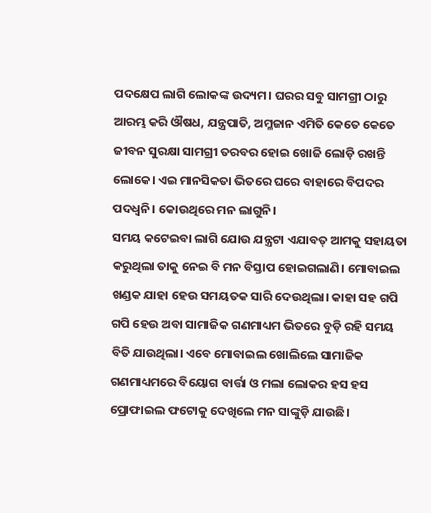ପଦକ୍ଷେପ ଲାଗି ଲୋକଙ୍କ ଉଦ୍ୟମ। ଘରର ସବୁ ସାମଗ୍ରୀ ଠାରୁ ଆରମ୍ଭ କରି ଔଷଧ, ଯନ୍ତ୍ରପାତି, ଅମ୍ଳଜାନ ଏମିତି କେତେ କେତେ ଜୀବନ ସୁରକ୍ଷା ସାମଗ୍ରୀ ତରବର ହୋଇ ଖୋଜି ଲୋଡ଼ି ରଖନ୍ତି ଲୋକେ। ଏଇ ମାନସିକତା ଭିତରେ ଘରେ ବାହାରେ ବିପଦର ପଦଧ୍ୱନି। କୋଉଥିରେ ମନ ଲାଗୁନି।
ସମୟ କଟେଇବା ଲାଗି ଯୋଉ ଯନ୍ତ୍ରଟା ଏଯାବତ୍‌ ଆମକୁ ସହାୟତା କରୁଥିଲା ତାକୁ ନେଇ ବି ମନ ବିସ୍ତାପ ହୋଇଗଲାଣି। ମୋବାଇଲ ଖଣ୍ଡକ ଯାହା ହେଉ ସମୟତକ ସାରି ଦେଉଥିଲା। କାହା ସହ ଗପି ଗପି ହେଉ ଅବା ସାମାଜିକ ଗଣମାଧ୍ୟମ ଭିତରେ ବୁଡ଼ି ରହି ସମୟ ବିତି ଯାଉଥିଲା। ଏବେ ମୋବାଇଲ ଖୋଲିଲେ ସାମାଜିକ ଗଣମାଧ୍ୟମରେ ବିୟୋଗ ବାର୍ତ୍ତା ଓ ମଲା ଲୋକର ହସ ହସ ପ୍ରୋଫାଇଲ ଫଟୋକୁ ଦେଖିଲେ ମନ ସାଙ୍କୁଡ଼ି ଯାଉଛି।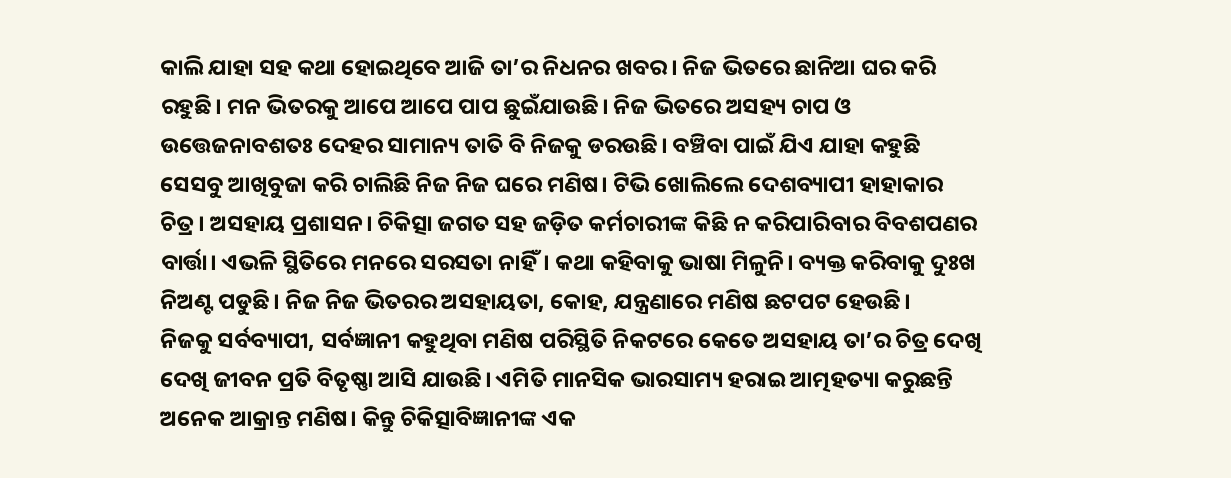କାଲି ଯାହା ସହ କଥା ହୋଇଥିବେ ଆଜି ତା’ର ନିଧନର ଖବର। ନିଜ ଭିତରେ ଛାନିଆ ଘର କରି ରହୁଛି। ମନ ଭିତରକୁ ଆପେ ଆପେ ପାପ ଛୁଇଁଯାଉଛି। ନିଜ ଭିତରେ ଅସହ୍ୟ ଚାପ ଓ ଉତ୍ତେଜନାବଶତଃ ଦେହର ସାମାନ୍ୟ ତାତି ବି ନିଜକୁ ଡରଉଛି। ବଞ୍ଚିବା ପାଇଁ ଯିଏ ଯାହା କହୁଛି ସେସବୁ ଆଖିବୁଜା କରି ଚାଲିଛି ନିଜ ନିଜ ଘରେ ମଣିଷ। ଟିଭି ଖୋଲିଲେ ଦେଶବ୍ୟାପୀ ହାହାକାର ଚିତ୍ର। ଅସହାୟ ପ୍ରଶାସନ। ଚିକିତ୍ସା ଜଗତ ସହ ଜଡ଼ିତ କର୍ମଚାରୀଙ୍କ କିଛି ନ କରିପାରିବାର ବିବଶପଣର ବାର୍ତ୍ତା। ଏଭଳି ସ୍ଥିତିରେ ମନରେ ସରସତା ନାହିଁ। କଥା କହିବାକୁ ଭାଷା ମିଳୁନି। ବ୍ୟକ୍ତ କରିବାକୁ ଦୁଃଖ ନିଅଣ୍ଟ ପଡୁଛି। ନିଜ ନିଜ ଭିତରର ଅସହାୟତା, କୋହ, ଯନ୍ତ୍ରଣାରେ ମଣିଷ ଛଟପଟ ହେଉଛି।
ନିଜକୁ ସର୍ବବ୍ୟାପୀ, ସର୍ବଜ୍ଞାନୀ କହୁଥିବା ମଣିଷ ପରିସ୍ଥିତି ନିକଟରେ କେତେ ଅସହାୟ ତା’ର ଚିତ୍ର ଦେଖି ଦେଖି ଜୀବନ ପ୍ରତି ବିତୃଷ୍ଣା ଆସି ଯାଉଛି। ଏମିତି ମାନସିକ ଭାରସାମ୍ୟ ହରାଇ ଆତ୍ମହତ୍ୟା କରୁଛନ୍ତି ଅନେକ ଆକ୍ରାନ୍ତ ମଣିଷ। କିନ୍ତୁ ଚିକିତ୍ସାବିଜ୍ଞାନୀଙ୍କ ଏକ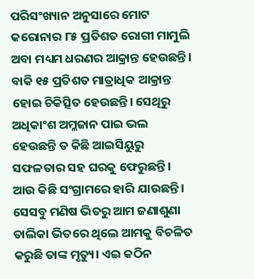ପରିସଂଖ୍ୟାନ ଅନୁସାରେ ମୋଟ କରୋନାର ୮୫ ପ୍ରତିଶତ ରୋଗୀ ମାମୁଲି ଅବା ମଧ୍ୟମ ଧରଣର ଆକ୍ରାନ୍ତ ହେଉଛନ୍ତି। ବାକି ୧୫ ପ୍ରତିଶତ ମାତ୍ରାଧିକ ଆକ୍ରାନ୍ତ ହୋଇ ଚିକିତ୍ସିତ ହେଉଛନ୍ତି। ସେଥିରୁ ଅଧିକାଂଶ ଅମ୍ଳଜାନ ପାଇ ଭଲ ହେଉଛନ୍ତି ତ କିଛି ଆଇସିୟୁରୁ ସଫଳତାର ସହ ଘରକୁ ଫେରୁଛନ୍ତି। ଆଉ କିଛି ସଂଗ୍ରାମରେ ହାରି ଯାଉଛନ୍ତି। ସେସବୁ ମଣିଷ ଭିତରୁ ଆମ ଜଣାଶୁଣା ତାଲିକା ଭିତରେ ଥିଲେ ଆମକୁ ବିଚଳିତ କରୁଛି ତାଙ୍କ ମୃତ୍ୟୁ। ଏଇ କଠିନ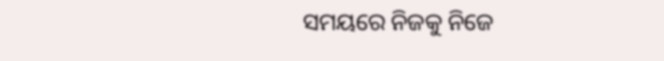ସମୟରେ ନିଜକୁ ନିଜେ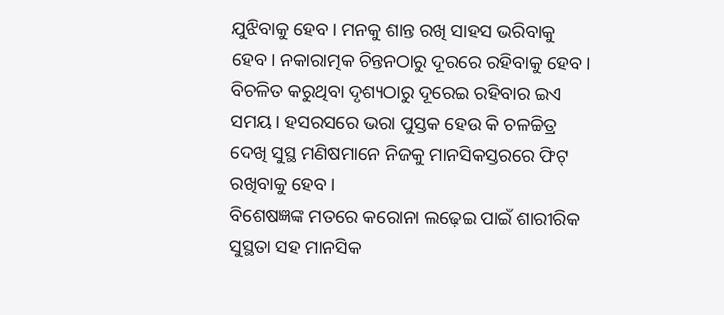ଯୁଝିବାକୁ ହେବ। ମନକୁ ଶାନ୍ତ ରଖି ସାହସ ଭରିବାକୁ ହେବ। ନକାରାତ୍ମକ ଚିନ୍ତନଠାରୁ ଦୂରରେ ରହିବାକୁ ହେବ। ବିଚଳିତ କରୁଥିବା ଦୃଶ୍ୟଠାରୁ ଦୂରେଇ ରହିବାର ଇଏ ସମୟ। ହସରସରେ ଭରା ପୁସ୍ତକ ହେଉ କି ଚଳଚ୍ଚିତ୍ର ଦେଖି ସୁସ୍ଥ ମଣିଷମାନେ ନିଜକୁ ମାନସିକସ୍ତରରେ ଫିଟ୍‌ ରଖିବାକୁ ହେବ।
ବିଶେଷଜ୍ଞଙ୍କ ମତରେ କରୋନା ଲଢ଼େଇ ପାଇଁ ଶାରୀରିକ ସୁସ୍ଥତା ସହ ମାନସିକ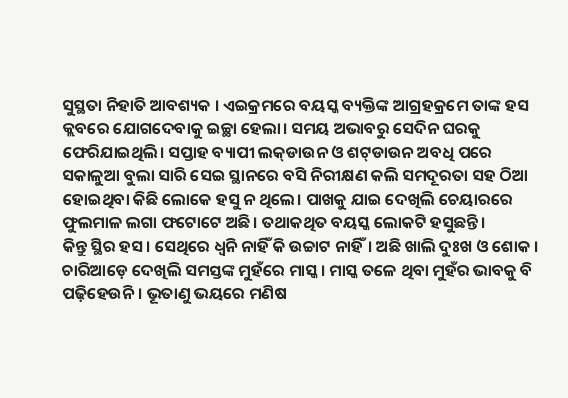ସୁସ୍ଥତା ନିହାତି ଆବଶ୍ୟକ । ଏଇକ୍ରମରେ ବୟସ୍କ ବ୍ୟକ୍ତିଙ୍କ ଆଗ୍ରହକ୍ରମେ ତାଙ୍କ ହସ କ୍ଲବରେ ଯୋଗଦେବାକୁ ଇଚ୍ଛା ହେଲା। ସମୟ ଅଭାବରୁ ସେଦିନ ଘରକୁ ଫେରିଯାଇଥିଲି। ସପ୍ତାହ ବ୍ୟାପୀ ଲକ୍‌ଡାଉନ ଓ ଶଟ୍‌ଡାଉନ ଅବଧି ପରେ ସକାଳୁଆ ବୁଲା ସାରି ସେଇ ସ୍ଥାନରେ ବସି ନିରୀକ୍ଷଣ କଲି ସମଦୂରତା ସହ ଠିଆ ହୋଇଥିବା କିଛି ଲୋକେ ହସୁ ନ ଥିଲେ। ପାଖକୁ ଯାଇ ଦେଖିଲି ଚେୟାରରେ ଫୁଲମାଳ ଲଗା ଫଟୋଟେ ଅଛି। ତଥାକଥିତ ବୟସ୍କ ଲୋକଟି ହସୁଛନ୍ତି।
କିନ୍ତୁ ସ୍ଥିର ହସ। ସେଥିରେ ଧ୍ୱନି ନାହିଁ କି ଉଚ୍ଚାଟ ନାହିଁ। ଅଛି ଖାଲି ଦୁଃଖ ଓ ଶୋକ । ଚାରିଆଡ଼େ ଦେଖିଲି ସମସ୍ତଙ୍କ ମୁହଁରେ ମାସ୍କ। ମାସ୍କ ତଳେ ଥିବା ମୁହଁର ଭାବକୁ ବି ପଢ଼ିହେଉନି। ଭୂତାଣୁ ଭୟରେ ମଣିଷ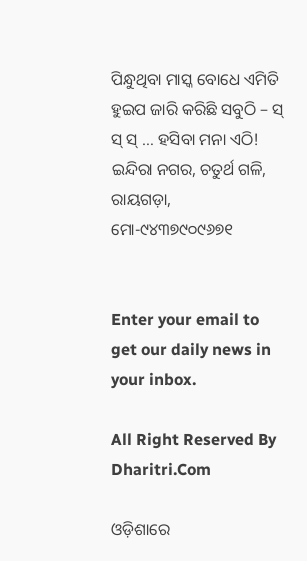ପିନ୍ଧୁଥିବା ମାସ୍କ ବୋଧେ ଏମିତି ହୁଇପ ଜାରି କରିଛି ସବୁଠି – ସ୍‌ ସ୍‌ ସ୍‌ … ହସିବା ମନା ଏଠି!
ଇନ୍ଦିରା ନଗର, ଚତୁର୍ଥ ଗଳି, ରାୟଗଡ଼ା, ମୋ-୯୪୩୭୯୦୯୬୭୧


Enter your email to get our daily news in your inbox.

All Right Reserved By Dharitri.Com

ଓଡ଼ିଶାରେ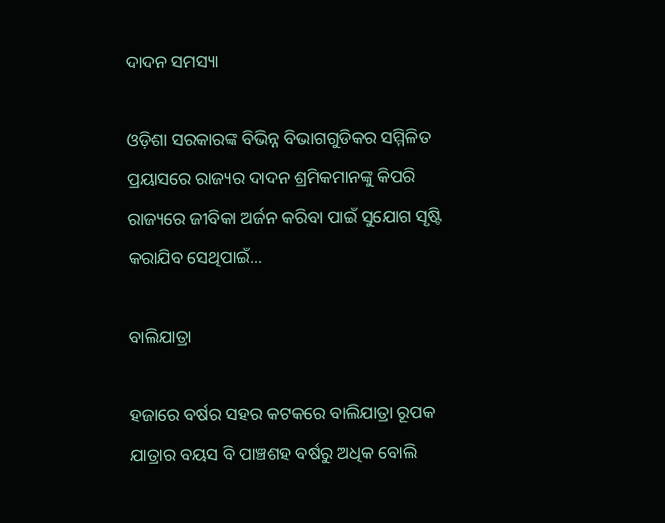ଦାଦନ ସମସ୍ୟା

ଓଡ଼ିଶା ସରକାରଙ୍କ ବିଭିନ୍ନ ବିଭାଗଗୁଡିକର ସମ୍ମିଳିତ ପ୍ରୟାସରେ ରାଜ୍ୟର ଦାଦନ ଶ୍ରମିକମାନଙ୍କୁ କିପରି ରାଜ୍ୟରେ ଜୀବିକା ଅର୍ଜନ କରିବା ପାଇଁ ସୁଯୋଗ ସୃଷ୍ଟି କରାଯିବ ସେଥିପାଇଁ...

ବାଲିଯାତ୍ରା

ହଜାରେ ବର୍ଷର ସହର କଟକରେ ବାଲିଯାତ୍ରା ରୂପକ ଯାତ୍ରାର ବୟସ ବି ପାଞ୍ଚଶହ ବର୍ଷରୁ ଅଧିକ ବୋଲି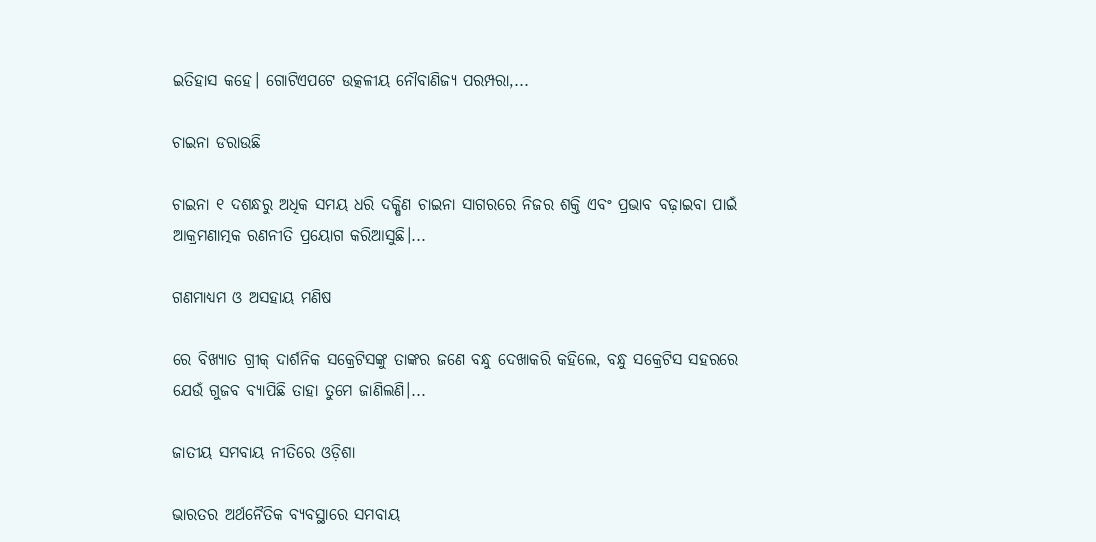ଇତିହାସ କହେ। ଗୋଟିଏପଟେ ଉତ୍କଳୀୟ ନୌବାଣିଜ୍ୟ ପରମ୍ପରା,...

ଚାଇନା ଡରାଉଛି

ଚାଇନା ୧ ଦଶନ୍ଧରୁ ଅଧିକ ସମୟ ଧରି ଦକ୍ଷିଣ ଚାଇନା ସାଗରରେ ନିଜର ଶକ୍ତି ଏବଂ ପ୍ରଭାବ ବଢ଼ାଇବା ପାଇଁ ଆକ୍ରମଣାତ୍ମକ ରଣନୀତି ପ୍ରୟୋଗ କରିଆସୁଛି।...

ଗଣମାଧ୍ୟମ ଓ ଅସହାୟ ମଣିଷ

ରେ ବିଖ୍ୟାତ ଗ୍ରୀକ୍‌ ଦାର୍ଶନିକ ସକ୍ରେଟିସଙ୍କୁ ତାଙ୍କର ଜଣେ ବନ୍ଧୁ ଦେଖାକରି କହିଲେ, ବନ୍ଧୁ ସକ୍ରେଟିସ ସହରରେ ଯେଉଁ ଗୁଜବ ବ୍ୟାପିଛି ତାହା ତୁମେ ଜାଣିଲଣି।...

ଜାତୀୟ ସମବାୟ ନୀତିରେ ଓଡ଼ିଶା

ଭାରତର ଅର୍ଥନୈତିକ ବ୍ୟବସ୍ଥାରେ ସମବାୟ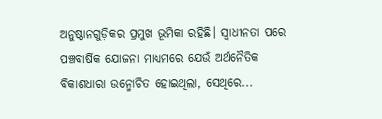ଅନୁଷ୍ଠାନଗୁଡ଼ିକର ପ୍ରମୁଖ ଭୂମିକା ରହିଛି। ସ୍ବାଧୀନତା ପରେ ପଞ୍ଚବାର୍ଷିକ ଯୋଜନା ମାଧ୍ୟମରେ ଯେଉଁ ଅର୍ଥନୈତିକ ବିକାଶଧାରା ଉନ୍ମୋଚିତ ହୋଇଥିଲା, ସେଥିରେ...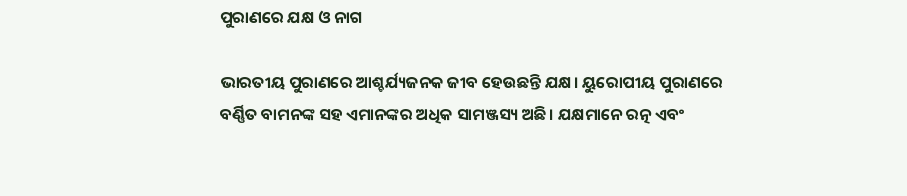ପୁରାଣରେ ଯକ୍ଷ ଓ ନାଗ

ଭାରତୀୟ ପୁରାଣରେ ଆଶ୍ଚର୍ଯ୍ୟଜନକ ଜୀବ ହେଉଛନ୍ତି ଯକ୍ଷ। ୟୁରୋପୀୟ ପୁରାଣରେ ବର୍ଣ୍ଣିତ ବାମନଙ୍କ ସହ ଏମାନଙ୍କର ଅଧିକ ସାମଞ୍ଜସ୍ୟ ଅଛି। ଯକ୍ଷମାନେ ରତ୍ନ ଏବଂ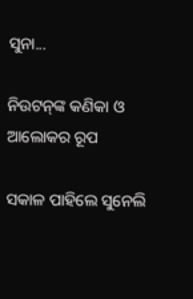ସୁନା...

ନିଉଟନ୍‌ଙ୍କ କଣିକା ଓ ଆଲୋକର ରୂପ

ସକାଳ ପାହିଲେ ସୁନେଲି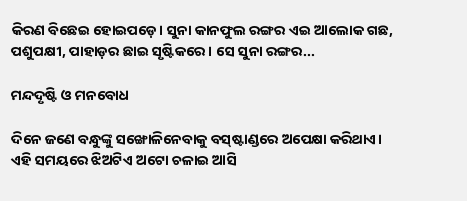କିରଣ ବିଛେଇ ହୋଇପଡ଼େ। ସୁନା କାନଫୁଲ ରଙ୍ଗର ଏଇ ଆଲୋକ ଗଛ, ପଶୁପକ୍ଷୀ, ପାହାଡ଼ର ଛାଇ ସୃଷ୍ଟିକରେ। ସେ ସୁନା ରଙ୍ଗର...

ମନ୍ଦଦୃଷ୍ଟି ଓ ମନବୋଧ

ଦିନେ ଜଣେ ବନ୍ଧୁଙ୍କୁ ସଙ୍ଖୋଳିନେବାକୁ ବସ୍‌ଷ୍ଟାଣ୍ଡରେ ଅପେକ୍ଷା କରିଥାଏ। ଏହି ସମୟରେ ଝିଅଟିଏ ଅଟୋ ଚଳାଇ ଆସି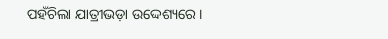ପହଁଚିଲା ଯାତ୍ରୀଭଡ଼ା ଉଦ୍ଦେଶ୍ୟରେ।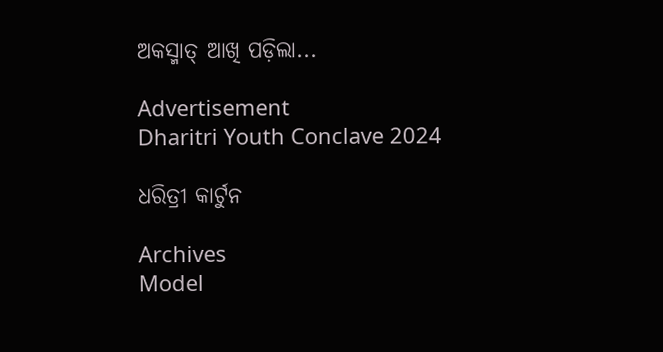ଅକସ୍ମାତ୍‌ ଆଖି ପଡ଼ିଲା...

Advertisement
Dharitri Youth Conclave 2024

ଧରିତ୍ରୀ କାର୍ଟୁନ

Archives
Model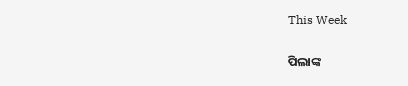This Week

ପିଲାଙ୍କ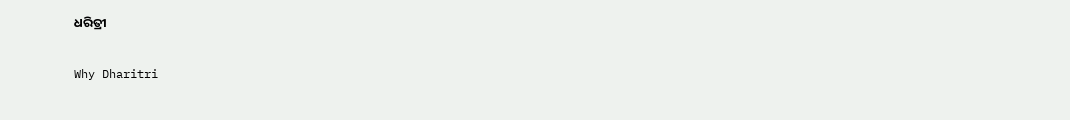ଧରିତ୍ରୀ

Why Dharitri